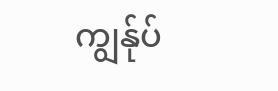ကျွန်ုပ်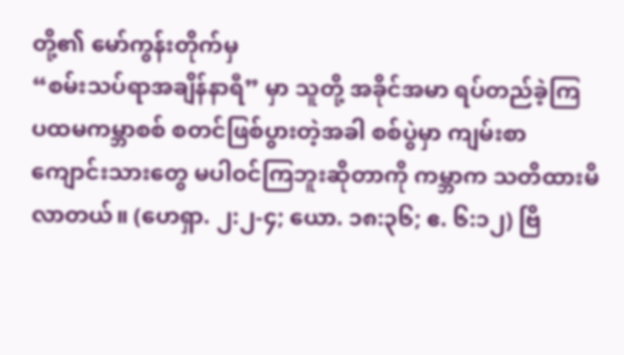တို့၏ မော်ကွန်းတိုက်မှ
“စမ်းသပ်ရာအချိန်နာရီ” မှာ သူတို့ အခိုင်အမာ ရပ်တည်ခဲ့ကြ
ပထမကမ္ဘာစစ် စတင်ဖြစ်ပွားတဲ့အခါ စစ်ပွဲမှာ ကျမ်းစာကျောင်းသားတွေ မပါဝင်ကြဘူးဆိုတာကို ကမ္ဘာက သတိထားမိလာတယ်။ (ဟေရှာ. ၂:၂-၄; ယော. ၁၈:၃၆; ဧ. ၆:၁၂) ဗြိ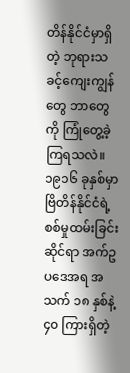တိန်နိုင်ငံမှာရှိတဲ့ ဘုရားသခင့်ကျေးကျွန်တွေ ဘာတွေကို ကြုံတွေ့ခဲ့ကြရသလဲ။
၁၉၁၆ ခုနှစ်မှာ ဗြိတိန်နိုင်ငံရဲ့ စစ်မှုထမ်းခြင်းဆိုင်ရာ အက်ဥပဒေအရ အသက် ၁၈ နှစ်နဲ့ ၄၀ ကြားရှိတဲ့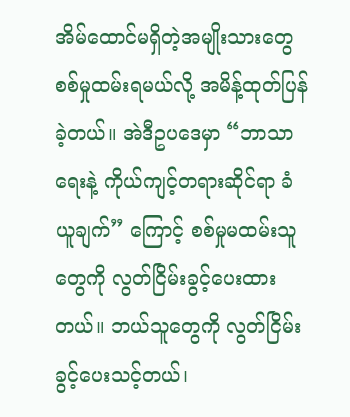အိမ်ထောင်မရှိတဲ့အမျိုးသားတွေ စစ်မှုထမ်းရမယ်လို့ အမိန့်ထုတ်ပြန်ခဲ့တယ်။ အဲဒီဥပဒေမှာ “ဘာသာရေးနဲ့ ကိုယ်ကျင့်တရားဆိုင်ရာ ခံယူချက်” ကြောင့် စစ်မှုမထမ်းသူတွေကို လွတ်ငြိမ်းခွင့်ပေးထားတယ်။ ဘယ်သူတွေကို လွတ်ငြိမ်းခွင့်ပေးသင့်တယ်၊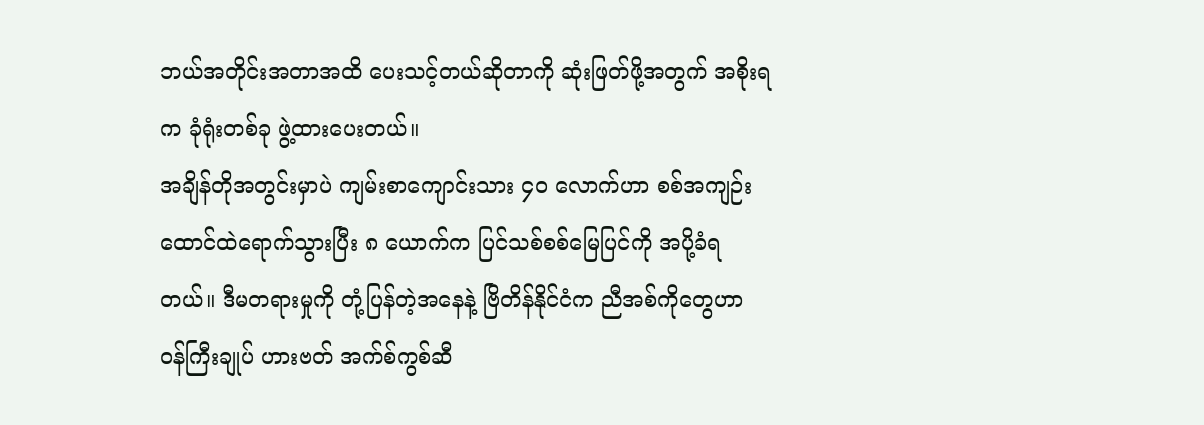ဘယ်အတိုင်းအတာအထိ ပေးသင့်တယ်ဆိုတာကို ဆုံးဖြတ်ဖို့အတွက် အစိုးရက ခုံရုံးတစ်ခု ဖွဲ့ထားပေးတယ်။
အချိန်တိုအတွင်းမှာပဲ ကျမ်းစာကျောင်းသား ၄၀ လောက်ဟာ စစ်အကျဉ်းထောင်ထဲရောက်သွားပြီး ၈ ယောက်က ပြင်သစ်စစ်မြေပြင်ကို အပို့ခံရတယ်။ ဒီမတရားမှုကို တုံ့ပြန်တဲ့အနေနဲ့ ဗြိတိန်နိုင်ငံက ညီအစ်ကိုတွေဟာ ဝန်ကြီးချုပ် ဟားဗတ် အက်စ်ကွစ်ဆီ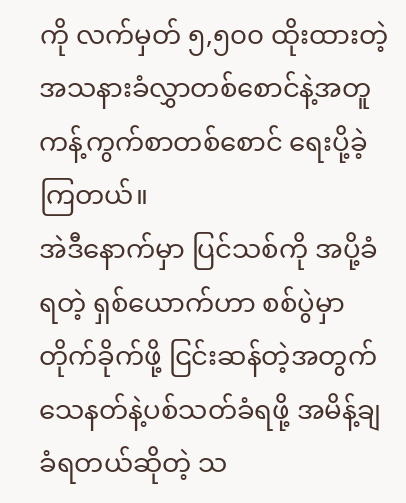ကို လက်မှတ် ၅,၅၀၀ ထိုးထားတဲ့ အသနားခံလွှာတစ်စောင်နဲ့အတူ ကန့်ကွက်စာတစ်စောင် ရေးပို့ခဲ့ကြတယ်။
အဲဒီနောက်မှာ ပြင်သစ်ကို အပို့ခံရတဲ့ ရှစ်ယောက်ဟာ စစ်ပွဲမှာတိုက်ခိုက်ဖို့ ငြင်းဆန်တဲ့အတွက် သေနတ်နဲ့ပစ်သတ်ခံရဖို့ အမိန့်ချခံရတယ်ဆိုတဲ့ သ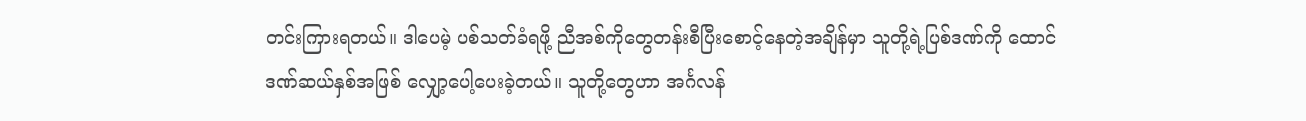တင်းကြားရတယ်။ ဒါပေမဲ့ ပစ်သတ်ခံရဖို့ ညီအစ်ကိုတွေတန်းစီပြီးစောင့်နေတဲ့အချိန်မှာ သူတို့ရဲ့ပြစ်ဒဏ်ကို ထောင်ဒဏ်ဆယ်နှစ်အဖြစ် လျှော့ပေါ့ပေးခဲ့တယ်။ သူတို့တွေဟာ အင်္ဂလန်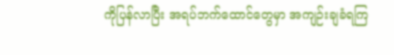ကိုပြန်လာပြီး အရပ်ဘက်ထောင်တွေမှာ အကျဉ်းချခံရကြ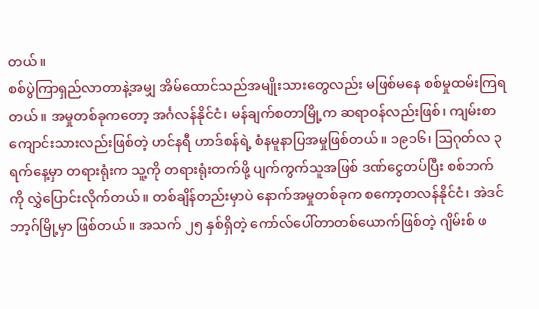တယ်။
စစ်ပွဲကြာရှည်လာတာနဲ့အမျှ အိမ်ထောင်သည်အမျိုးသားတွေလည်း မဖြစ်မနေ စစ်မှုထမ်းကြရတယ်။ အမှုတစ်ခုကတော့ အင်္ဂလန်နိုင်ငံ၊ မန်ချက်စတာမြို့က ဆရာဝန်လည်းဖြစ်၊ ကျမ်းစာကျောင်းသားလည်းဖြစ်တဲ့ ဟင်နရီ ဟာဒ်စန်ရဲ့ စံနမူနာပြအမှုဖြစ်တယ်။ ၁၉၁၆၊ ဩဂုတ်လ ၃ ရက်နေ့မှာ တရားရုံးက သူ့ကို တရားရုံးတက်ဖို့ ပျက်ကွက်သူအဖြစ် ဒဏ်ငွေတပ်ပြီး စစ်ဘက်ကို လွှဲပြောင်းလိုက်တယ်။ တစ်ချိန်တည်းမှာပဲ နောက်အမှုတစ်ခုက စကော့တလန်နိုင်ငံ၊ အဲဒင်ဘာ့ဂ်မြို့မှာ ဖြစ်တယ်။ အသက် ၂၅ နှစ်ရှိတဲ့ ကော်လ်ပေါ်တာတစ်ယောက်ဖြစ်တဲ့ ဂျိမ်းစ် ဖ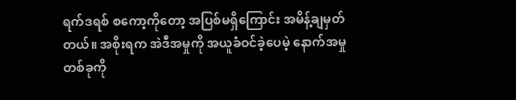ရက်ဒရစ် စကော့ကိုတော့ အပြစ်မရှိကြောင်း အမိန့်ချမှတ်တယ်။ အစိုးရက အဲဒီအမှုကို အယူခံဝင်ခဲ့ပေမဲ့ နောက်အမှုတစ်ခုကို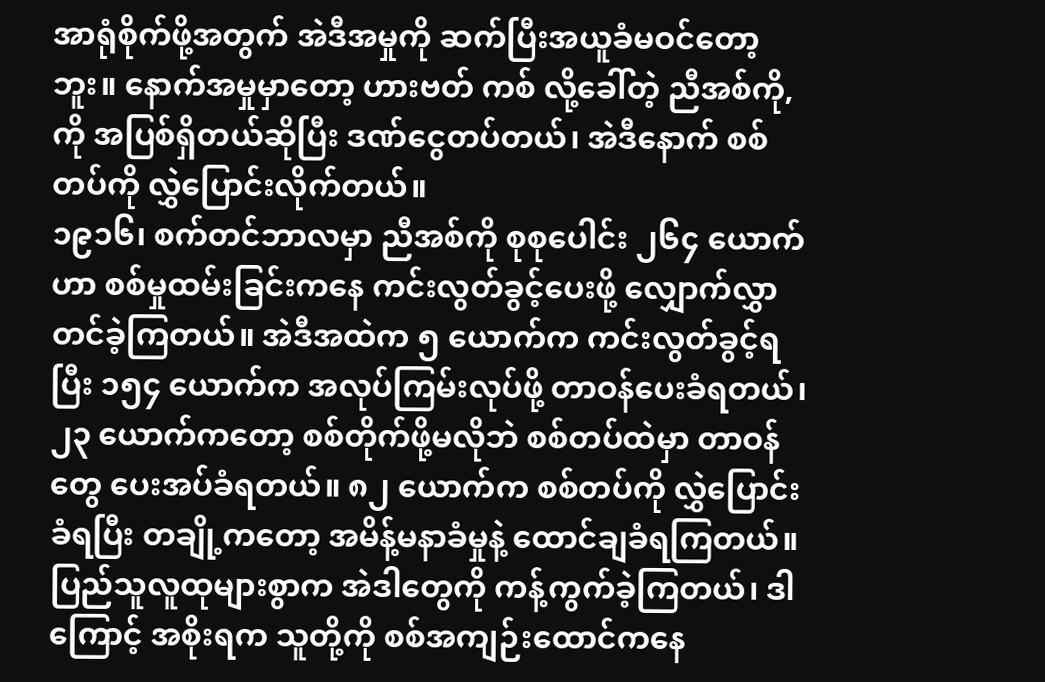အာရုံစိုက်ဖို့အတွက် အဲဒီအမှုကို ဆက်ပြီးအယူခံမဝင်တော့ဘူး။ နောက်အမှုမှာတော့ ဟားဗတ် ကစ် လို့ခေါ်တဲ့ ညီအစ်ကို,ကို အပြစ်ရှိတယ်ဆိုပြီး ဒဏ်ငွေတပ်တယ်၊ အဲဒီနောက် စစ်တပ်ကို လွှဲပြောင်းလိုက်တယ်။
၁၉၁၆၊ စက်တင်ဘာလမှာ ညီအစ်ကို စုစုပေါင်း ၂၆၄ ယောက်ဟာ စစ်မှုထမ်းခြင်းကနေ ကင်းလွတ်ခွင့်ပေးဖို့ လျှောက်လွှာတင်ခဲ့ကြတယ်။ အဲဒီအထဲက ၅ ယောက်က ကင်းလွတ်ခွင့်ရပြီး ၁၅၄ ယောက်က အလုပ်ကြမ်းလုပ်ဖို့ တာဝန်ပေးခံရတယ်၊ ၂၃ ယောက်ကတော့ စစ်တိုက်ဖို့မလိုဘဲ စစ်တပ်ထဲမှာ တာဝန်တွေ ပေးအပ်ခံရတယ်။ ၈၂ ယောက်က စစ်တပ်ကို လွှဲပြောင်းခံရပြီး တချို့ကတော့ အမိန့်မနာခံမှုနဲ့ ထောင်ချခံရကြတယ်။ ပြည်သူလူထုများစွာက အဲဒါတွေကို ကန့်ကွက်ခဲ့ကြတယ်၊ ဒါကြောင့် အစိုးရက သူတို့ကို စစ်အကျဉ်းထောင်ကနေ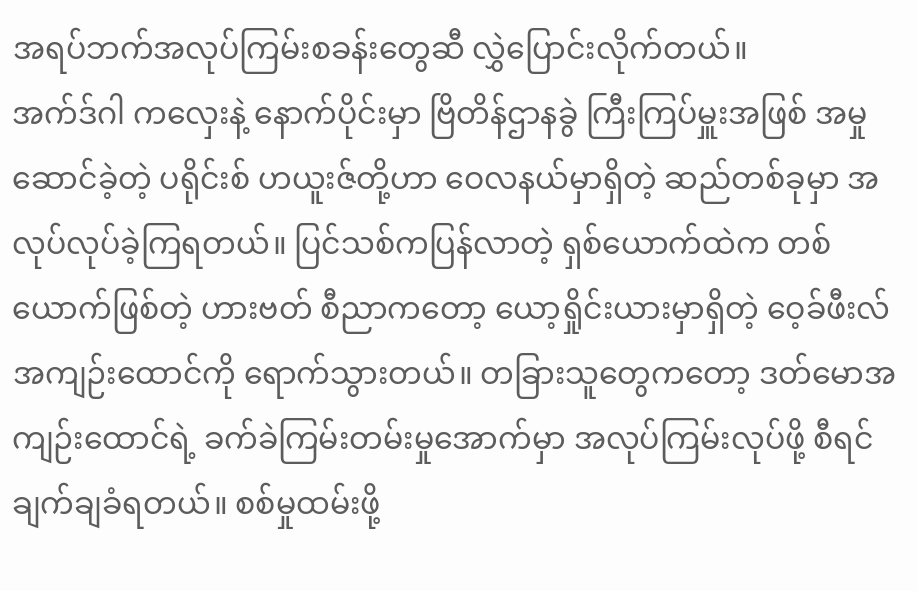အရပ်ဘက်အလုပ်ကြမ်းစခန်းတွေဆီ လွှဲပြောင်းလိုက်တယ်။
အက်ဒ်ဂါ ကလှေးနဲ့ နောက်ပိုင်းမှာ ဗြိတိန်ဌာနခွဲ ကြီးကြပ်မှူးအဖြစ် အမှုဆောင်ခဲ့တဲ့ ပရိုင်းစ် ဟယူးဇ်တို့ဟာ ဝေလနယ်မှာရှိတဲ့ ဆည်တစ်ခုမှာ အလုပ်လုပ်ခဲ့ကြရတယ်။ ပြင်သစ်ကပြန်လာတဲ့ ရှစ်ယောက်ထဲက တစ်ယောက်ဖြစ်တဲ့ ဟားဗတ် စီညာကတော့ ယော့ရှိုင်းယားမှာရှိတဲ့ ဝေ့ခ်ဖီးလ်အကျဉ်းထောင်ကို ရောက်သွားတယ်။ တခြားသူတွေကတော့ ဒတ်မောအကျဉ်းထောင်ရဲ့ ခက်ခဲကြမ်းတမ်းမှုအောက်မှာ အလုပ်ကြမ်းလုပ်ဖို့ စီရင်ချက်ချခံရတယ်။ စစ်မှုထမ်းဖို့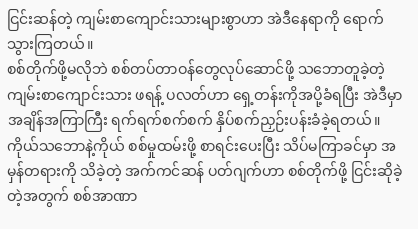ငြင်းဆန်တဲ့ ကျမ်းစာကျောင်းသားများစွာဟာ အဲဒီနေရာကို ရောက်သွားကြတယ်။
စစ်တိုက်ဖို့မလိုဘဲ စစ်တပ်တာဝန်တွေလုပ်ဆောင်ဖို့ သဘောတူခဲ့တဲ့ ကျမ်းစာကျောင်းသား ဖရန့် ပလတ်ဟာ ရှေ့တန်းကိုအပို့ခံရပြီး အဲဒီမှာ အချိန်အကြာကြီး ရက်ရက်စက်စက် နှိပ်စက်ညှဉ်းပန်းခံခဲ့ရတယ်။ ကိုယ်သဘောနဲ့ကိုယ် စစ်မှုထမ်းဖို့ စာရင်းပေးပြီး သိပ်မကြာခင်မှာ အမှန်တရားကို သိခဲ့တဲ့ အက်ကင်ဆန် ပတ်ဂျက်ဟာ စစ်တိုက်ဖို့ ငြင်းဆိုခဲ့တဲ့အတွက် စစ်အာဏာ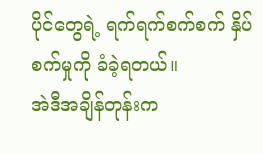ပိုင်တွေရဲ့ ရက်ရက်စက်စက် နှိပ်စက်မှုကို ခံခဲ့ရတယ်။
အဲဒီအချိန်တုန်းက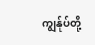ကျွန်ုပ်တို့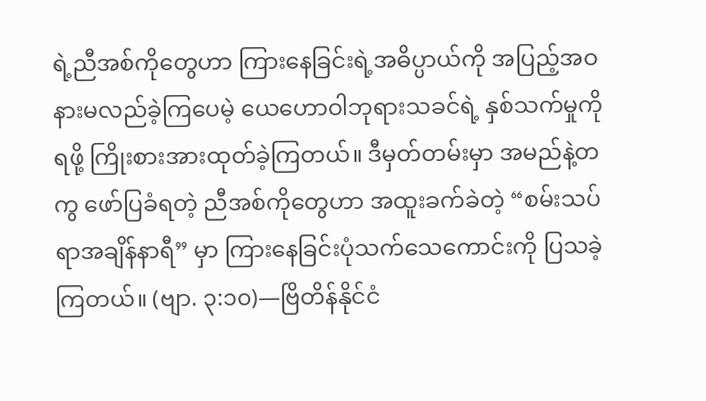ရဲ့ညီအစ်ကိုတွေဟာ ကြားနေခြင်းရဲ့အဓိပ္ပာယ်ကို အပြည့်အဝ နားမလည်ခဲ့ကြပေမဲ့ ယေဟောဝါဘုရားသခင်ရဲ့ နှစ်သက်မှုကိုရဖို့ ကြိုးစားအားထုတ်ခဲ့ကြတယ်။ ဒီမှတ်တမ်းမှာ အမည်နဲ့တကွ ဖော်ပြခံရတဲ့ ညီအစ်ကိုတွေဟာ အထူးခက်ခဲတဲ့ “စမ်းသပ်ရာအချိန်နာရီ” မှာ ကြားနေခြင်းပုံသက်သေကောင်းကို ပြသခဲ့ကြတယ်။ (ဗျာ. ၃:၁၀)—ဗြိတိန်နိုင်ငံ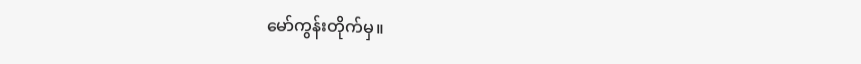မော်ကွန်းတိုက်မှ။